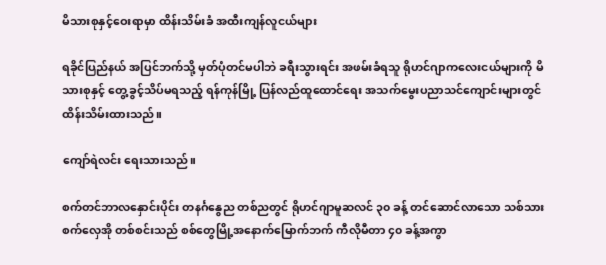မိသားစုနှင့်ဝေးရာမှာ ထိန်းသိမ်းခံ အထီးကျန်လူငယ်များ

ရခိုင်ပြည်နယ် အပြင်ဘက်သို့ မှတ်ပုံတင်မပါဘဲ ခရီးသွားရင်း အဖမ်းခံရသူ ရိုဟင်ဂျာကလေးငယ်များကို မိသားစုနှင့် တွေ့ခွင့်သိပ်မရသည့် ရန်ကုန်မြို့ ပြန်လည်ထူထောင်ရေး အသက်မွေးပညာသင်ကျောင်းများတွင် ထိန်းသိမ်းထားသည်။

ကျော်ရဲလင်း ရေးသားသည်။

စက်တင်ဘာလနှောင်းပိုင်း တနင်္ဂနွေည တစ်ညတွင် ရိုဟင်ဂျာမူဆလင် ၃၀ ခန့် တင်ဆောင်လာသော သစ်သားစက်လှေအို တစ်စင်းသည် စစ်တွေမြို့အနောက်မြောက်ဘက် ကီလိုမီတာ ၄၀ ခန့်အကွာ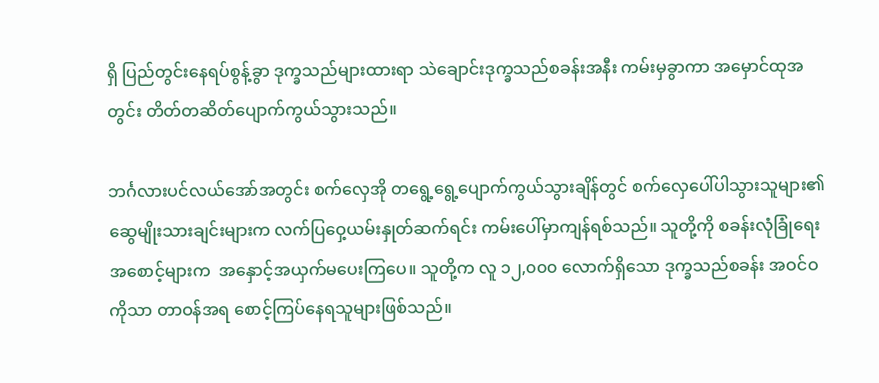ရှိ ပြည်တွင်းနေရပ်စွန့်ခွာ ဒုက္ခသည်များထားရာ သဲချောင်းဒုက္ခသည်စခန်းအနီး ကမ်းမှခွာကာ အမှောင်ထုအတွင်း တိတ်တဆိတ်ပျောက်ကွယ်သွားသည်။

ဘင်္ဂလားပင်လယ်အော်အတွင်း စက်လှေအို တရွေ့ရွေ့ပျောက်ကွယ်သွားချိန်တွင် စက်လှေပေါ်ပါသွားသူများ၏ ဆွေမျိုးသားချင်းများက လက်ပြဝှေ့ယမ်းနှုတ်ဆက်ရင်း ကမ်းပေါ်မှာကျန်ရစ်သည်။ သူတို့ကို စခန်းလုံခြုံရေးအစောင့်များက  အနှောင့်အယှက်မပေးကြပေ။ သူတို့က လူ ၁၂,၀၀၀ လောက်ရှိသော ဒုက္ခသည်စခန်း အဝင်ဝကိုသာ တာဝန်အရ စောင့်ကြပ်နေရသူများဖြစ်သည်။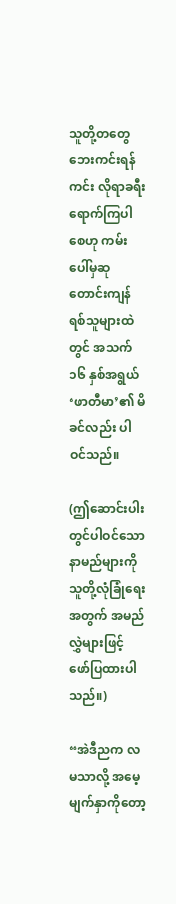သူတို့တတွေ ဘေးကင်းရန်ကင်း လိုရာခရီးရောက်ကြပါစေဟု ကမ်းပေါ်မှဆုတောင်းကျန်ရစ်သူများထဲတွင် အသက် ၁၆ နှစ်အရွယ် ‘ဖာတီမာ’၏ မိခင်လည်း ပါဝင်သည်။

(ဤဆောင်းပါးတွင်ပါဝင်သော နာမည်များကို သူတို့လုံခြုံရေးအတွက် အမည်လွှဲများဖြင့် ဖော်ပြထားပါသည်။)

“အဲဒီညက လမသာလို့ အမေ့မျက်နှာကိုတော့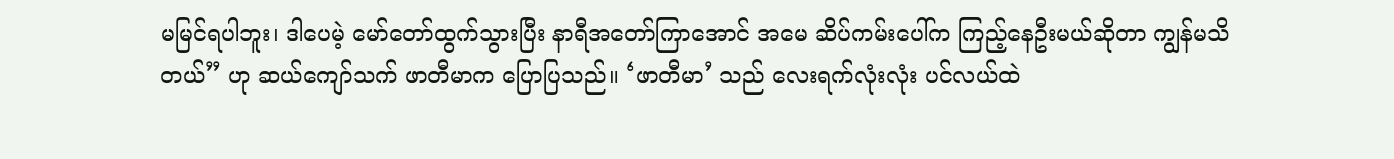မမြင်ရပါဘူး၊ ဒါပေမဲ့ မော်တော်ထွက်သွားပြီး နာရီအတော်ကြာအောင် အမေ ဆိပ်ကမ်းပေါ်က ကြည့်နေဦးမယ်ဆိုတာ ကျွန်မသိတယ်” ဟု ဆယ်ကျော်သက် ဖာတီမာက ပြောပြသည်။ ‘ဖာတီမာ’ သည် လေးရက်လုံးလုံး ပင်လယ်ထဲ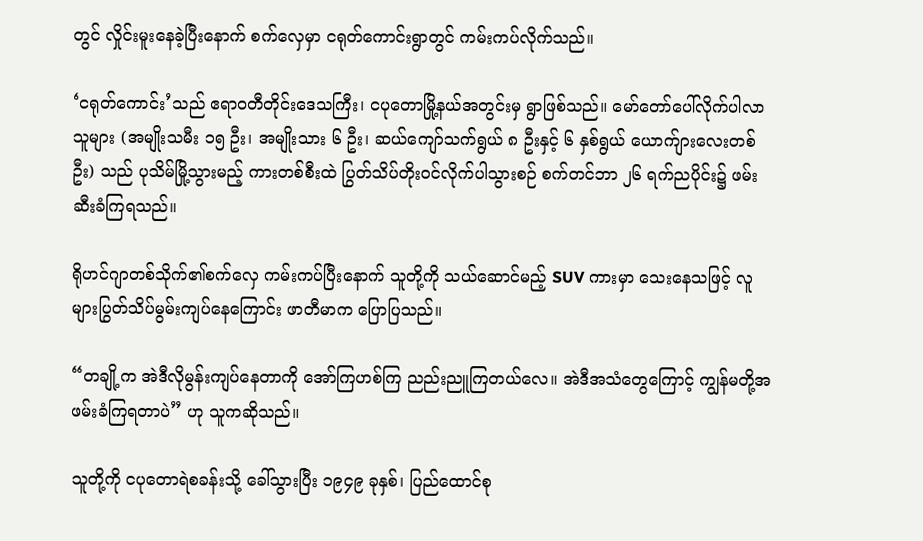တွင် လှိုင်းမူးနေခဲ့ပြီးနောက် စက်လှေမှာ ငရုတ်ကောင်းရွာတွင် ကမ်းကပ်လိုက်သည်။

‘ငရုတ်ကောင်း’သည် ဧရာဝတီတိုင်းဒေသကြီး၊ ငပုတောမြို့နယ်အတွင်းမှ ရွာဖြစ်သည်။ မော်တော်ပေါ်လိုက်ပါလာသူများ (အမျိုးသမီး ၁၅ ဦး၊ အမျိုးသား ၆ ဦး၊ ဆယ်ကျော်သက်ရွယ် ၈ ဦးနှင့် ၆ နှစ်ရွယ် ယောက်ျားလေးတစ်ဦး) သည် ပုသိမ်မြို့သွားမည့် ကားတစ်စီးထဲ ပြွတ်သိပ်တိုးဝင်လိုက်ပါသွားစဉ် စက်တင်ဘာ ၂၆ ရက်ညပိုင်း၌ ဖမ်းဆီးခံကြရသည်။

ရိုဟင်ဂျာတစ်သိုက်၏စက်လှေ ကမ်းကပ်ပြီးနောက် သူတို့ကို သယ်ဆောင်မည့် SUV ကားမှာ သေးနေသဖြင့် လူများပြွတ်သိပ်မွမ်းကျပ်နေကြောင်း ဖာတီမာက ပြောပြသည်။

“တချို့က အဲဒီလိုမွန်းကျပ်နေတာကို အော်ကြဟစ်ကြ ညည်းညူကြတယ်လေ။ အဲဒီအသံတွေကြောင့် ကျွန်မတို့အဖမ်းခံကြရတာပဲ” ဟု သူကဆိုသည်။

သူတို့ကို ငပုတောရဲစခန်းသို့ ခေါ်သွားပြီး ၁၉၄၉ ခုနှစ်၊ ပြည်ထောင်စု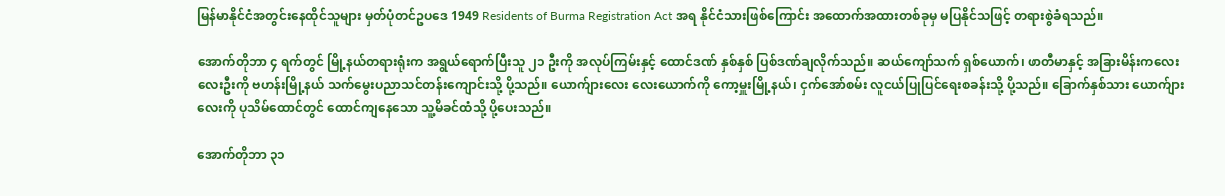မြန်မာနိုင်ငံအတွင်းနေထိုင်သူများ မှတ်ပုံတင်ဥပဒေ 1949 Residents of Burma Registration Act အရ နိုင်ငံသားဖြစ်ကြောင်း အထောက်အထားတစ်ခုမှ မပြနိုင်သဖြင့် တရားစွဲခံရသည်။

အောက်တိုဘာ ၄ ရက်တွင် မြို့နယ်တရားရုံးက အရွယ်ရောက်ပြီးသူ ၂၁ ဦးကို အလုပ်ကြမ်းနှင့် ထောင်ဒဏ် နှစ်နှစ် ပြစ်ဒဏ်ချလိုက်သည်။ ဆယ်ကျော်သက် ရှစ်ယောက်၊ ဖာတီမာနှင့် အခြားမိန်းကလေး လေးဦးကို ဗဟန်းမြို့နယ် သက်မွေးပညာသင်တန်းကျောင်းသို့ ပို့သည်။ ယောက်ျားလေး လေးယောက်ကို ကော့မှူးမြို့နယ်၊ ငှက်အော်စမ်း လူငယ်ပြုပြင်ရေးစခန်းသို့ ပို့သည်။ ခြောက်နှစ်သား ယောက်ျားလေးကို ပုသိမ်ထောင်တွင် ထောင်ကျနေသော သူ့မိခင်ထံသို့ ပို့ပေးသည်။

အောက်တိုဘာ ၃၁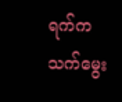ရက်က သက်မွေး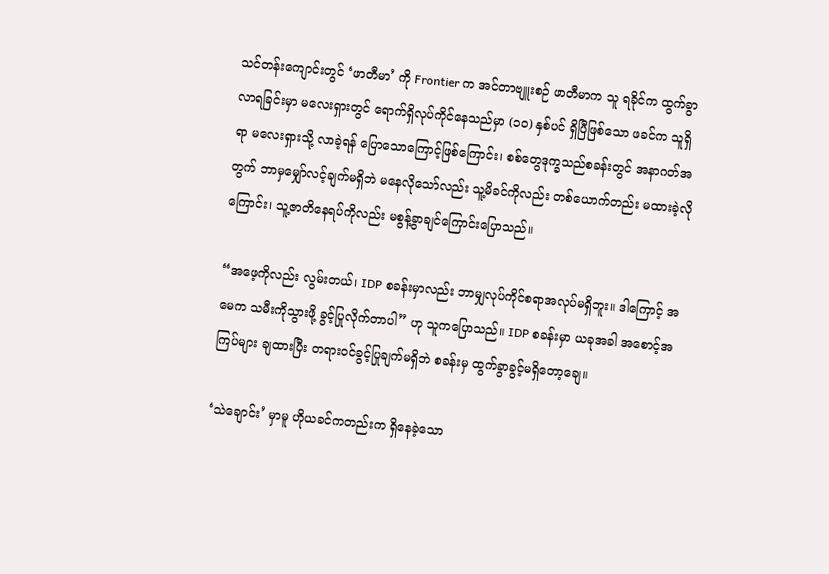သင်တန်းကျောင်းတွင် ‘ဖာတီမာ’ ကို Frontier က အင်တာဗျူးစဉ် ဖာတီမာက သူ ရခိုင်က ထွက်ခွာလာရခြင်းမှာ မလေးရှားတွင် ရောက်ရှိလုပ်ကိုင်နေသည်မှာ (၁၀) နှစ်ပင် ရှိပြီဖြစ်သော ဖခင်က သူရှိရာ မလေးရှားသို့ လာခဲ့ရန် ပြောသောကြောင့်ဖြစ်ကြောင်း၊ စစ်တွေဒုက္ခသည်စခန်းတွင် အနာဂတ်အတွက် ဘာမှမျှော်လင့်ချက်မရှိဘဲ မနေလိုသော်လည်း သူ့မိခင်ကိုလည်း တစ်ယောက်တည်း မထားခဲ့လိုကြောင်း၊ သူ့ဇာတိနေရပ်ကိုလည်း မစွန့်ခွာချင်ကြောင်းပြောသည်။

“အဖေ့ကိုလည်း လွမ်းတယ်၊ IDP စခန်းမှာလည်း ဘာမျှလုပ်ကိုင်စရာအလုပ်မရှိဘူး။ ဒါကြောင့် အမေက သမီးကိုသွားဖို့ ခွင့်ပြုလိုက်တာပါ” ဟု သူကပြောသည်။ IDP စခန်းမှာ ယခုအခါ အစောင့်အကြပ်များ ချထားပြီး တရားဝင်ခွင့်ပြုချက်မရှိဘဲ စခန်းမှ ထွက်ခွာခွင့်မရှိတော့ချေ။

‘သဲချောင်း’ မှာမူ ဟိုယခင်ကတည်းက ရှိနေခဲ့သော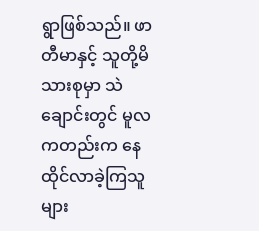ရွာဖြစ်သည်။ ဖာတီမာနှင့် သူတို့မိသားစုမှာ သဲချောင်းတွင် မူလကတည်းက နေထိုင်လာခဲ့ကြသူများ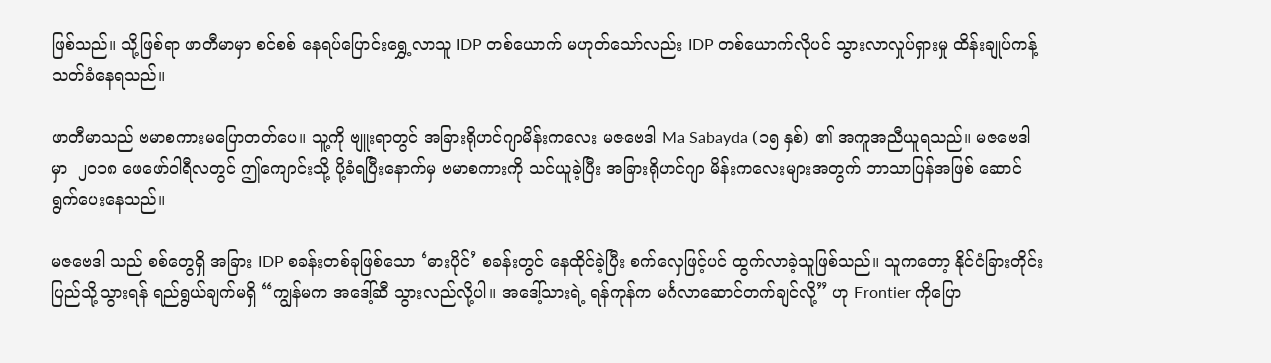ဖြစ်သည်။ သို့ဖြစ်ရာ ဖာတီမာမှာ စင်စစ် နေရပ်ပြောင်းရွှေ့လာသူ IDP တစ်ယောက် မဟုတ်သော်လည်း IDP တစ်ယောက်လိုပင် သွားလာလှုပ်ရှားမှု ထိန်းချုပ်ကန့်သတ်ခံနေရသည်။

ဖာတီမာသည် ဗမာစကားမပြောတတ်ပေ။ သူ့ကို ဗျူးရာတွင် အခြားရိုဟင်ဂျာမိန်းကလေး မဇဗေဒါ Ma Sabayda (၁၅ နှစ်) ၏ အကူအညီယူရသည်။ မဇဗေဒါမှာ  ၂၀၁၈ ဖေဖော်ဝါရီလတွင် ဤကျောင်းသို့ ပို့ခံရပြီးနောက်မှ ဗမာစကားကို သင်ယူခဲ့ပြီး အခြားရိုဟင်ဂျာ မိန်းကလေးများအတွက် ဘာသာပြန်အဖြစ် ဆောင်ရွက်ပေးနေသည်။

မဇဗေဒါ သည် စစ်တွေရှိ အခြား IDP စခန်းတစ်ခုဖြစ်သော ‘ဓားပိုင်’ စခန်းတွင် နေထိုင်ခဲ့ပြီး စက်လှေဖြင့်ပင် ထွက်လာခဲ့သူဖြစ်သည်။ သူကတော့ နိုင်ငံခြားတိုင်းပြည်သို့သွားရန် ရည်ရွယ်ချက်မရှိ “ကျွန်မက အဒေါ့်ဆီ သွားလည်လို့ပါ။ အဒေါ့်သားရဲ့ ရန်ကုန်က မင်္ဂလာဆောင်တက်ချင်လို့” ဟု Frontier ကိုပြော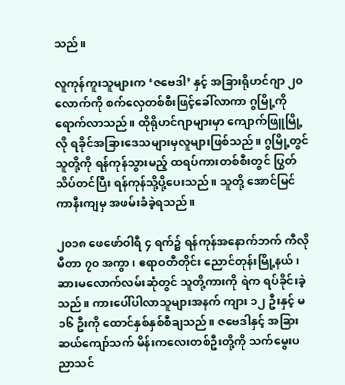သည်။

လူကုန်ကူးသူများက ‘ဇဗေဒါ’ နှင့် အခြားရိုဟင်ဂျာ ၂၀ လောက်ကို စက်လှေတစ်စီးဖြင့်ခေါ်လာကာ ဂွမြို့ကို ရောက်လာသည်။ ထိုရိုဟင်ဂျာများမှာ ကျောက်ဖြူမြို့လို ရခိုင်အခြားဒေသများမှလူများဖြစ်သည်။ ဂွမြို့တွင် သူတို့ကို ရန်ကုန်သွားမည့် ထရပ်ကားတစ်စီးတွင် ပြွတ်သိပ်တင်ပြီး ရန်ကုန်သို့ပို့ပေးသည်။ သူတို့ အောင်မြင်ကာနီးကျမှ အဖမ်းခံခဲ့ရသည်။

၂၀၁၈ ဖေဖော်ဝါရီ ၄ ရက်၌ ရန်ကုန်အနောက်ဘက် ကီလိုမီတာ ၇၀ အကွာ၊ ဧရာဝတီတိုင်း ညောင်တုန်းမြို့နယ်၊ ဆားမလောက်လမ်းဆုံတွင် သူတို့ကားကို ရဲက ရပ်ခိုင်းခဲ့သည်။ ကားပေါ်ပါလာသူများအနက် ကျား ၁၂ ဦးနှင့် မ ၁၆ ဦးကို ထောင်နှစ်နှစ်စီချသည်။ ဇဗေဒါနှင့် အခြားဆယ်ကျော်သက် မိန်းကလေးတစ်ဦးတို့ကို သက်မွေးပညာသင်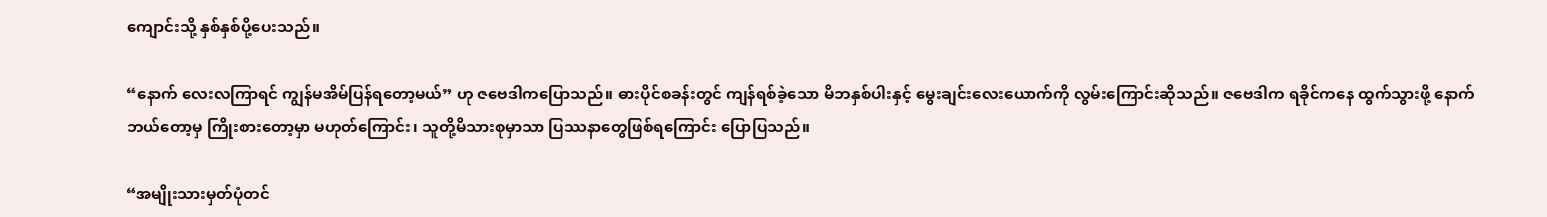ကျောင်းသို့ နှစ်နှစ်ပို့ပေးသည်။

“နောက် လေးလကြာရင် ကျွန်မအိမ်ပြန်ရတော့မယ်” ဟု ဇဗေဒါကပြောသည်။ ဓားပိုင်စခန်းတွင် ကျန်ရစ်ခဲ့သော မိဘနှစ်ပါးနှင့် မွေးချင်းလေးယောက်ကို လွမ်းကြောင်းဆိုသည်။ ဇဗေဒါက ရခိုင်ကနေ ထွက်သွားဖို့ နောက်ဘယ်တော့မှ ကြိုးစားတော့မှာ မဟုတ်ကြောင်း၊ သူတို့မိသားစုမှာသာ ပြဿနာတွေဖြစ်ရကြောင်း ပြောပြသည်။

“အမျိုးသားမှတ်ပုံတင်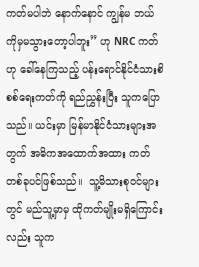ကတ်မပါဘဲ နောက်နောင် ကျွန်မ ဘယ်ကိုမှမသွားတော့ပါဘူး” ဟု NRC ကတ်ဟု ခေါ်နေကြသည့် ပန်းရောင်နိုင်ငံသားစိစစ်ရေးကတ်ကို ရည်ညွှန်းပြီး သူကပြောသည်။ ယင်းမှာ မြန်မာနိုင်ငံသားများအတွက် အဓိကအထောက်အထား ကတ်တစ်ခုပင်ဖြစ်သည်။  သူ့မိသားစုဝင်များတွင် မည်သူ့မှာမှ ထိုကတ်မျိုးမရှိကြောင်းလည်း သူက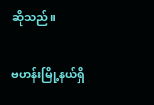ဆိုသည်။

ဗဟန်းမြို့နယ်ရှိ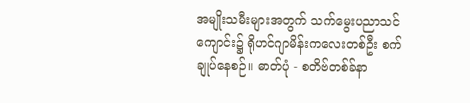အမျိုးသမီးများအတွက် သက်မွေးပညာသင်ကျောင်း၌ ရိုဟင်ဂျာမိန်းကလေးတစ်ဦး စက်ချုပ်နေစဉ်။ ဓာတ်ပုံ - စတိဗ်တစ်ခ်နာ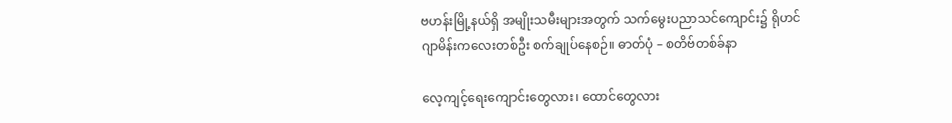ဗဟန်းမြို့နယ်ရှိ အမျိုးသမီးများအတွက် သက်မွေးပညာသင်ကျောင်း၌ ရိုဟင်ဂျာမိန်းကလေးတစ်ဦး စက်ချုပ်နေစဉ်။ ဓာတ်ပုံ – စတိဗ်တစ်ခ်နာ

လေ့ကျင့်ရေးကျောင်းတွေလား၊ ထောင်တွေလား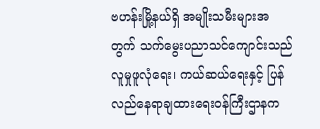ဗဟန်းမြို့နယ်ရှိ အမျိုးသမီးများအတွက် သက်မွေးပညာသင်ကျောင်းသည် လူမှုဖူလုံရေး၊ ကယ်ဆယ်ရေးနှင့် ပြန်လည်နေရာချထားရေးဝန်ကြီးဌာနက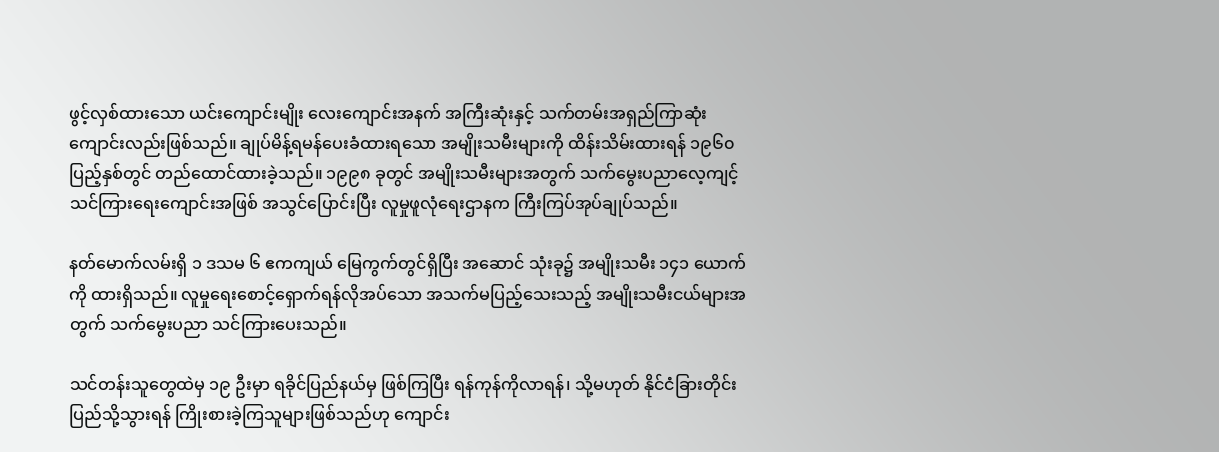ဖွင့်လှစ်ထားသော ယင်းကျောင်းမျိုး လေးကျောင်းအနက် အကြီးဆုံးနှင့် သက်တမ်းအရှည်ကြာဆုံးကျောင်းလည်းဖြစ်သည်။ ချုပ်မိန့်ရမန်ပေးခံထားရသော အမျိုးသမီးများကို ထိန်းသိမ်းထားရန် ၁၉၆၀ ပြည့်နှစ်တွင် တည်ထောင်ထားခဲ့သည်။ ၁၉၉၈ ခုတွင် အမျိုးသမီးများအတွက် သက်မွေးပညာလေ့ကျင့်သင်ကြားရေးကျောင်းအဖြစ် အသွင်ပြောင်းပြီး လူမှုဖူလုံရေးဌာနက ကြီးကြပ်အုပ်ချုပ်သည်။

နတ်မောက်လမ်းရှိ ၁ ဒသမ ၆ ဧကကျယ် မြေကွက်တွင်ရှိပြီး အဆောင် သုံးခု၌ အမျိုးသမီး ၁၄၁ ယောက်ကို ထားရှိသည်။ လူမှုရေးစောင့်ရှောက်ရန်လိုအပ်သော အသက်မပြည့်သေးသည့် အမျိုးသမီးငယ်များအတွက် သက်မွေးပညာ သင်ကြားပေးသည်။

သင်တန်းသူတွေထဲမှ ၁၉ ဦးမှာ ရခိုင်ပြည်နယ်မှ ဖြစ်ကြပြီး ရန်ကုန်ကိုလာရန်၊ သို့မဟုတ် နိုင်ငံခြားတိုင်းပြည်သို့သွားရန် ကြိုးစားခဲ့ကြသူများဖြစ်သည်ဟု ကျောင်း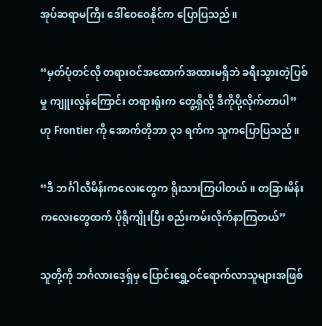အုပ်ဆရာမကြီး ဒေါ်ဝေဝေနိုင်က ပြောပြသည်။

“မှတ်ပုံတင်လို တရားဝင်အထောက်အထားမရှိဘဲ ခရီးသွားတဲ့ပြစ်မှု ကျူးလွန်ကြောင်း တရားရုံးက တွေ့ရှိလို့ ဒီကိုပို့လိုက်တာပါ”ဟု Frontier ကို အောက်တိုဘာ ၃၁ ရက်က သူကပြောပြသည်။

“ဒီ ဘင်္ဂါလီမိန်းကလေးတွေက ရိုးသားကြပါတယ်။ တခြားမိန်းကလေးတွေထက် ပိုရိုကျိုးပြီး စည်းကမ်းလိုက်နာကြတယ်”

သူတို့ကို ဘင်္ဂလားဒေ့ရှ်မှ ပြောင်းရွှေ့ဝင်ရောက်လာသူများအဖြစ်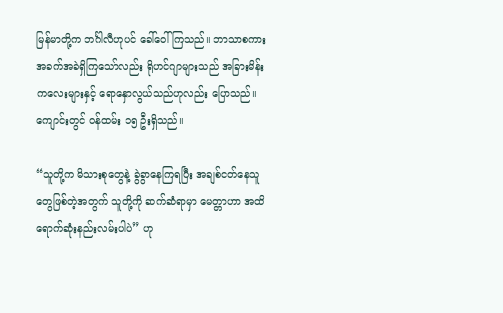မြန်မာတို့က ဘင်္ဂါလီဟုပင် ခေါ်ဝေါ်ကြသည်။ ဘာသာစကားအခက်အခဲရှိကြသော်လည်း ရိုဟင်ဂျာများသည် အခြားမိန်းကလေးများနှင့် ရောနှောလွယ်သည်ဟုလည်း ပြောသည်။ ကျောင်းတွင် ဝန်ထမ်း ၁၅ ဦးရှိသည်။

“သူတို့က မိသားစုတွေနဲ့ ခွဲခွာနေကြရပြီး အချစ်ငတ်နေသူတွေဖြစ်တဲ့အတွက် သူတို့ကို ဆက်ဆံရာမှာ မေတ္တာဟာ အထိရောက်ဆုံးနည်းလမ်းပါပဲ” ဟု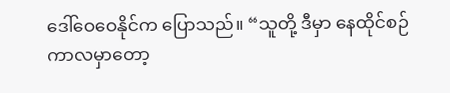ဒေါ်ဝေဝေနိုင်က ပြောသည်။ “သူတို့ ဒီမှာ နေထိုင်စဉ်ကာလမှာတော့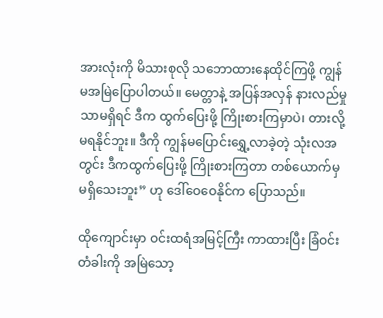အားလုံးကို မိသားစုလို သဘောထားနေထိုင်ကြဖို့ ကျွန်မအမြဲပြောပါတယ်။ မေတ္တာနဲ့ အပြန်အလှန် နားလည်မှုသာမရှိရင် ဒီက ထွက်ပြေးဖို့ ကြိုးစားကြမှာပဲ၊ တားလို့ မရနိုင်ဘူး။ ဒီကို ကျွန်မပြောင်းရွှေ့လာခဲ့တဲ့ သုံးလအတွင်း ဒီကထွက်ပြေးဖို့ ကြိုးစားကြတာ တစ်ယောက်မှ မရှိသေးဘူး” ဟု ဒေါ်ဝေဝေနိုင်က ပြောသည်။

ထိုကျောင်းမှာ ဝင်းထရံအမြင့်ကြီး ကာထားပြီး ခြံဝင်းတံခါးကို အမြဲသော့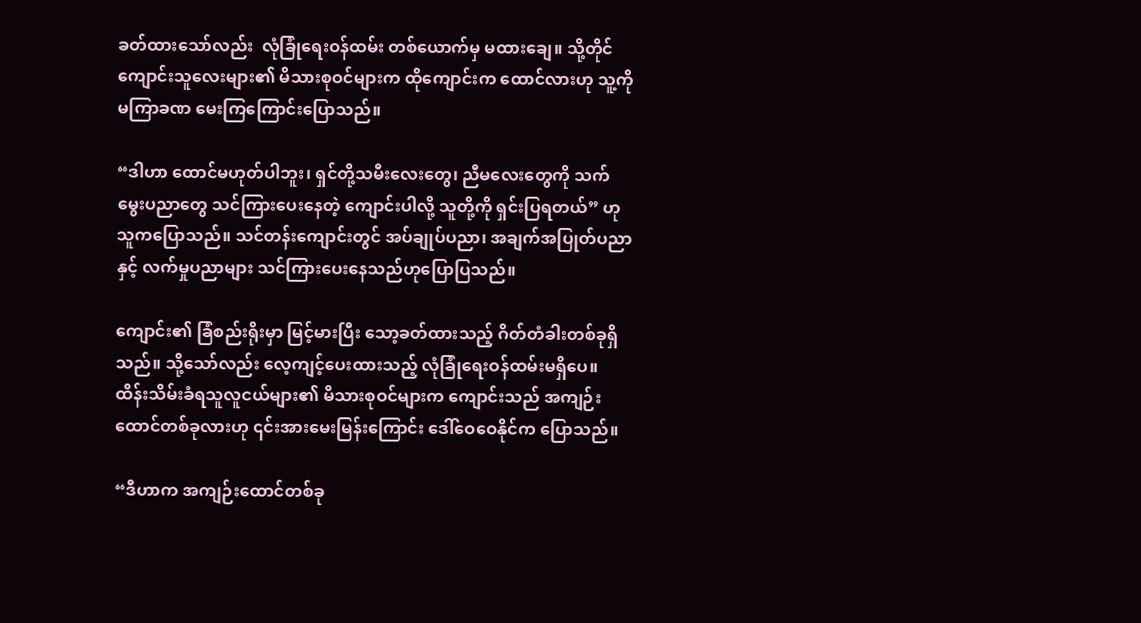ခတ်ထားသော်လည်း  လုံခြုံရေးဝန်ထမ်း တစ်ယောက်မှ မထားချေ။ သို့တိုင် ကျောင်းသူလေးများ၏ မိသားစုဝင်များက ထိုကျောင်းက ထောင်လားဟု သူ့ကို မကြာခဏ မေးကြကြောင်းပြောသည်။

“ဒါဟာ ထောင်မဟုတ်ပါဘူး၊ ရှင်တို့သမီးလေးတွေ၊ ညီမလေးတွေကို သက်မွေးပညာတွေ သင်ကြားပေးနေတဲ့ ကျောင်းပါလို့ သူတို့ကို ရှင်းပြရတယ်” ဟု သူကပြောသည်။ သင်တန်းကျောင်းတွင် အပ်ချုပ်ပညာ၊ အချက်အပြုတ်ပညာနှင့် လက်မှုပညာများ သင်ကြားပေးနေသည်ဟုပြောပြသည်။

ကျောင်း၏ ခြံစည်းရိုးမှာ မြင့်မားပြီး သော့ခတ်ထားသည့် ဂိတ်တံခါးတစ်ခုရှိသည်။ သို့သော်လည်း လေ့ကျင့်ပေးထားသည့် လုံခြုံရေးဝန်ထမ်းမရှိပေ။ ထိန်းသိမ်းခံရသူလူငယ်များ၏ မိသားစုဝင်များက ကျောင်းသည် အကျဉ်းထောင်တစ်ခုလားဟု ၎င်းအားမေးမြန်းကြောင်း ဒေါ်ဝေဝေနိုင်က ပြောသည်။

“ဒီဟာက အကျဉ်းထောင်တစ်ခု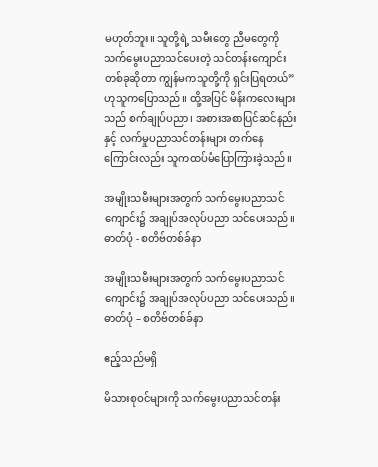မဟုတ်ဘူး။ သူတို့ရဲ့ သမီးတွေ ညီမတွေကို သက်မွေးပညာသင်ပေးတဲ့ သင်တန်းကျောင်းတစ်ခုဆိုတာ ကျွန်မကသူတို့ကို ရှင်းပြရတယ်” ဟုသူကပြောသည်။ ထို့အပြင် မိန်းကလေးများသည် စက်ချုပ်ပညာ၊ အစားအစာပြင်ဆင်နည်းနှင့် လက်မှုပညာသင်တန်းများ တက်နေကြောင်းလည်း သူကထပ်မံပြောကြားခဲ့သည်။

အမျိုးသမီးများအတွက် သက်မွေးပညာသင်ကျောင်း၌ အချုပ်အလုပ်ပညာ သင်ပေးသည်။ ဓာတ်ပုံ - စတိဗ်တစ်ခ်နာ

အမျိုးသမီးများအတွက် သက်မွေးပညာသင်ကျောင်း၌ အချုပ်အလုပ်ပညာ သင်ပေးသည်။ ဓာတ်ပုံ – စတိဗ်တစ်ခ်နာ

ဧည့်သည်မရှိ

မိသားစုဝင်များကို သက်မွေးပညာသင်တန်း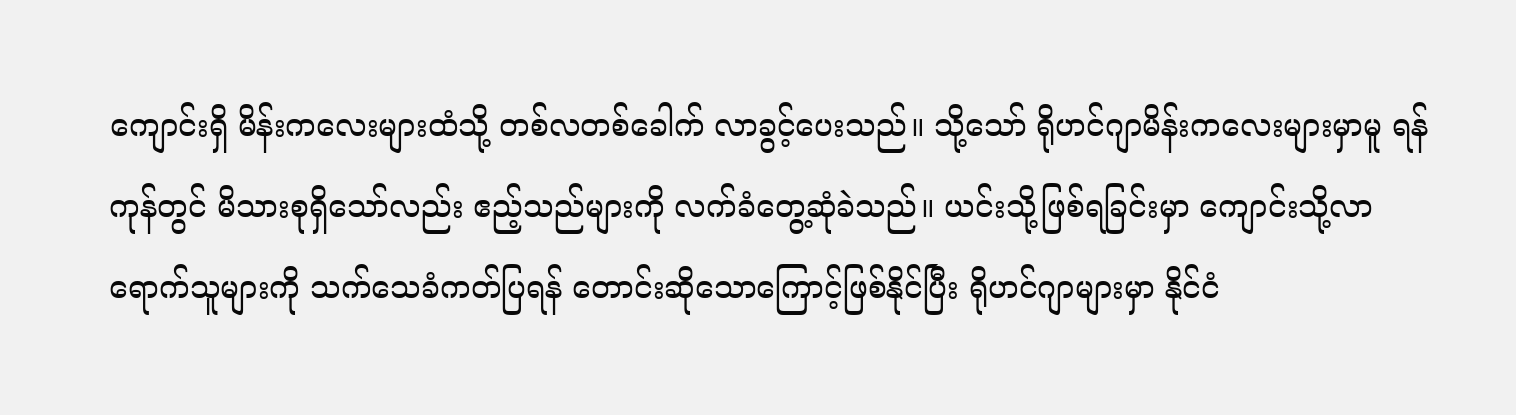ကျောင်းရှိ မိန်းကလေးများထံသို့ တစ်လတစ်ခေါက် လာခွင့်ပေးသည်။ သို့သော် ရိုဟင်ဂျာမိန်းကလေးများမှာမူ ရန်ကုန်တွင် မိသားစုရှိသော်လည်း ဧည့်သည်များကို လက်ခံတွေ့ဆုံခဲသည်။ ယင်းသို့ဖြစ်ရခြင်းမှာ ကျောင်းသို့လာရောက်သူများကို သက်သေခံကတ်ပြရန် တောင်းဆိုသောကြောင့်ဖြစ်နိုင်ပြီး ရိုဟင်ဂျာများမှာ နိုင်ငံ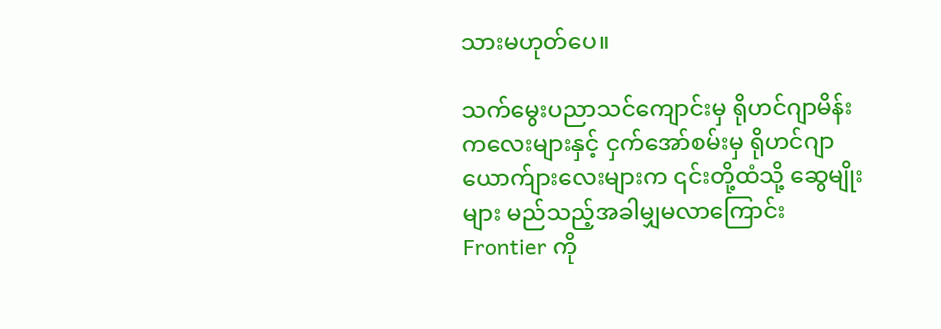သားမဟုတ်ပေ။

သက်မွေးပညာသင်ကျောင်းမှ ရိုဟင်ဂျာမိန်းကလေးများနှင့် ငှက်အော်စမ်းမှ ရိုဟင်ဂျာယောက်ျားလေးများက ၎င်းတို့ထံသို့ ဆွေမျိုးများ မည်သည့်အခါမျှမလာကြောင်း Frontier ကို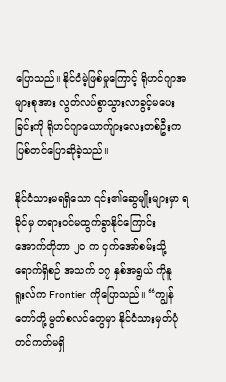ပြောသည်။ နိုင်ငံမဲ့ဖြစ်မှုကြောင့် ရိုဟင်ဂျာအများစုအား လွတ်လပ်စွာသွားလာခွင့်မပေးခြင်းကို ရိုဟင်ဂျာယောက်ျားလေးတစ်ဦးက ပြစ်တင်ပြောဆိုခဲ့သည်။

နိုင်ငံသားမရရှိသော ၎င်း၏ဆွေမျိုးများမှာ ရခိုင်မှ တရားဝင်မထွက်ခွာနိုင်ကြောင်း အောက်တိုဘာ ၂၀ က ငှက်အော်စမ်းသို့ရောက်ရှိစဉ် အသက် ၁၇ နှစ်အရွယ် ကိုနူရူးလ်က Frontier ကိုပြောသည်။ “ကျွန်တော်တို့ မွတ်စလင်တွေမှာ နိုင်ငံသားမှတ်ပုံတင်ကတ်မရှိ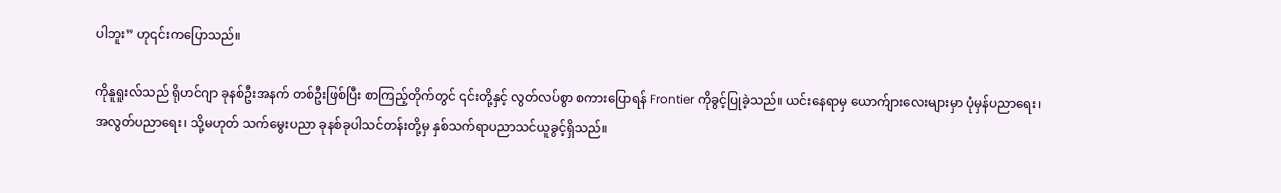ပါဘူး” ဟု၎င်းကပြောသည်။

ကိုနူရူးလ်သည် ရိုဟင်ဂျာ ခုနစ်ဦးအနက် တစ်ဦးဖြစ်ပြီး စာကြည့်တိုက်တွင် ၎င်းတို့နှင့် လွတ်လပ်စွာ စကားပြောရန် Frontier ကိုခွင့်ပြုခဲ့သည်။ ယင်းနေရာမှ ယောက်ျားလေးများမှာ ပုံမှန်ပညာရေး၊ အလွတ်ပညာရေး၊ သို့မဟုတ် သက်မွေးပညာ ခုနစ်ခုပါသင်တန်းတို့မှ နှစ်သက်ရာပညာသင်ယူခွင့်ရှိသည်။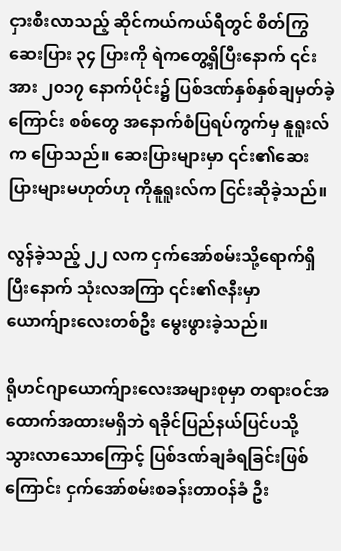ငှားစီးလာသည့် ဆိုင်ကယ်ကယ်ရီတွင် စိတ်ကြွဆေးပြား ၃၄ ပြားကို ရဲကတွေ့ရှိပြီးနောက် ၎င်းအား ၂၀၁၇ နောက်ပိုင်း၌ ပြစ်ဒဏ်နှစ်နှစ်ချမှတ်ခဲ့ကြောင်း စစ်တွေ အနောက်စံပြရပ်ကွက်မှ နူရူးလ်က ပြောသည်။ ဆေးပြားများမှာ ၎င်း၏ဆေးပြားများမဟုတ်ဟု ကိုနူရူးလ်က ငြင်းဆိုခဲ့သည်။

လွန်ခဲ့သည့် ၂၂ လက ငှက်အော်စမ်းသို့ရောက်ရှိပြီးနောက် သုံးလအကြာ ၎င်း၏ဇနီးမှာ ယောက်ျားလေးတစ်ဦး မွေးဖွားခဲ့သည်။

ရိုဟင်ဂျာယောက်ျားလေးအများစုမှာ တရားဝင်အထောက်အထားမရှိဘဲ ရခိုင်ပြည်နယ်ပြင်ပသို့ သွားလာသောကြောင့် ပြစ်ဒဏ်ချခံရခြင်းဖြစ်ကြောင်း ငှက်အော်စမ်းစခန်းတာဝန်ခံ ဦး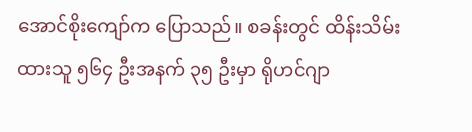အောင်စိုးကျော်က ပြောသည်။ စခန်းတွင် ထိန်းသိမ်းထားသူ ၅၆၄ ဦးအနက် ၃၅ ဦးမှာ ရိုဟင်ဂျာ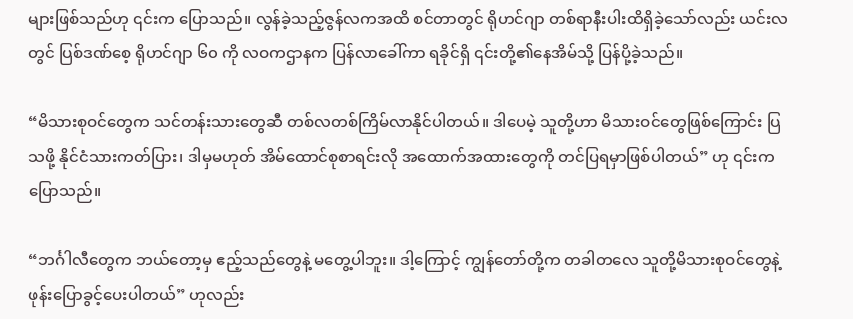များဖြစ်သည်ဟု ၎င်းက ပြောသည်။ လွန်ခဲ့သည့်ဇွန်လကအထိ စင်တာတွင် ရိုဟင်ဂျာ တစ်ရာနီးပါးထိရှိခဲ့သော်လည်း ယင်းလတွင် ပြစ်ဒဏ်စေ့ ရိုဟင်ဂျာ ၆၀ ကို လဝကဌာနက ပြန်လာခေါ်ကာ ရခိုင်ရှိ ၎င်းတို့၏နေအိမ်သို့ ပြန်ပို့ခဲ့သည်။

“မိသားစုဝင်တွေက သင်တန်းသားတွေဆီ တစ်လတစ်ကြိမ်လာနိုင်ပါတယ်။ ဒါပေမဲ့ သူတို့ဟာ မိသားဝင်တွေဖြစ်ကြောင်း ပြသဖို့ နိုင်ငံသားကတ်ပြား၊ ဒါမှမဟုတ် အိမ်ထောင်စုစာရင်းလို အထောက်အထားတွေကို တင်ပြရမှာဖြစ်ပါတယ်” ဟု ၎င်းကပြောသည်။

“ဘင်္ဂါလီတွေက ဘယ်တော့မှ ဧည့်သည်တွေနဲ့ မတွေ့ပါဘူး။ ဒါ့ကြောင့် ကျွန်တော်တို့က တခါတလေ သူတို့မိသားစုဝင်တွေနဲ့ ဖုန်းပြောခွင့်ပေးပါတယ်” ဟုလည်း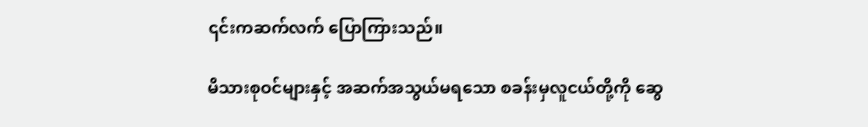၎င်းကဆက်လက် ပြောကြားသည်။

မိသားစုဝင်များနှင့် အဆက်အသွယ်မရသော စခန်းမှလူငယ်တို့ကို ဆွေ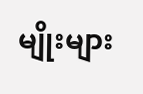မျိုးများ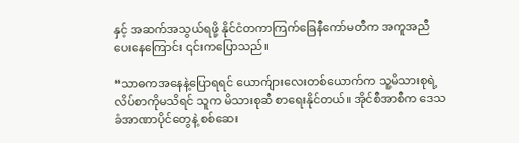နှင့် အဆက်အသွယ်ရဖို့ နိုင်ငံတကာကြက်ခြေနီကော်မတီက အကူအညီပေးနေကြောင်း ၎င်းကပြောသည်။

“သာဓကအနေနဲ့ပြောရရင် ယောက်ျားလေးတစ်ယောက်က သူ့မိသားစုရဲ့ လိပ်စာကိုမသိရင် သူက မိသားစုဆီ စာရေးနိုင်တယ်။ အိုင်စီအာစီက ဒေသခံအာဏာပိုင်တွေနဲ့ စစ်ဆေး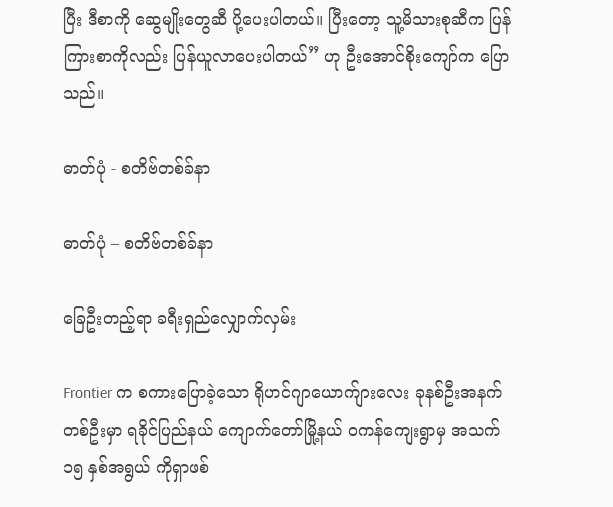ပြီး ဒီစာကို ဆွေမျိုးတွေဆီ ပို့ပေးပါတယ်။ ပြီးတော့ သူ့မိသားစုဆီက ပြန်ကြားစာကိုလည်း ပြန်ယူလာပေးပါတယ်” ဟု ဦးအောင်စိုးကျော်က ပြောသည်။

ဓာတ်ပုံ - စတိဗ်တစ်ခ်နာ

ဓာတ်ပုံ – စတိဗ်တစ်ခ်နာ

ခြေဦးတည့်ရာ ခရီးရှည်လျှောက်လှမ်း

Frontier က စကားပြောခဲ့သော ရိုဟင်ဂျာယောက်ျားလေး ခုနစ်ဦးအနက် တစ်ဦးမှာ ရခိုင်ပြည်နယ် ကျောက်တော်မြို့နယ် ဝကန်ကျေးရွာမှ အသက် ၁၅ နှစ်အရွယ် ကိုရှာဖစ်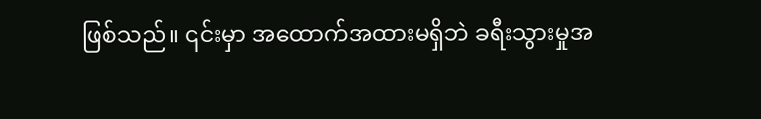ဖြစ်သည်။ ၎င်းမှာ အထောက်အထားမရှိဘဲ ခရီးသွားမှုအ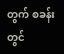တွက် စခန်းတွင်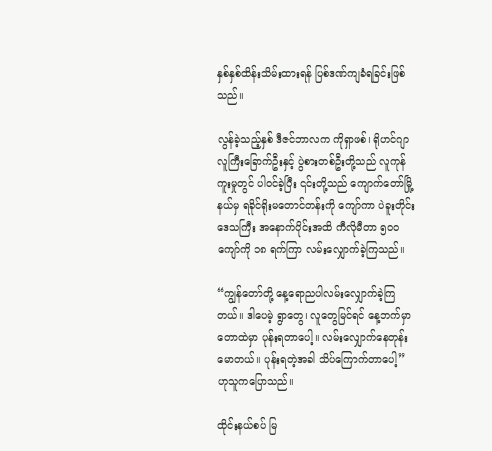နှစ်နှစ်ထိန်းသိမ်းထားရန် ပြစ်ဒဏ်ကျခံရခြင်းဖြစ်သည်။

လွန်ခဲ့သည့်နှစ် ဒီဇင်ဘာလက ကိုရှာဖစ်၊ ရိုဟင်ဂျာလူကြီးခြောက်ဦးနှင့် ပွဲစားတစ်ဦးတို့သည် လူကုန်ကူးမှုတွင် ပါဝင်ခဲ့ပြီး ၎င်းတို့သည် ကျောက်တော်မြို့နယ်မှ ရခိုင်ရိုးမတောင်တန်းကို ကျော်ကာ ပဲခူးတိုင်းဒေသကြီး အနောက်ပိုင်းအထိ ကီလိုမီတာ ၅၀၀ ကျော်ကို ၁၈ ရက်ကြာ လမ်းလျှောက်ခဲ့ကြသည်။

“ကျွန်တော်တို့ နေ့ရောညပါလမ်းလျှောက်ခဲ့ကြတယ်။ ဒါပေမဲ့ ရွာတွေ၊ လူတွေမြင်ရင် နေ့ဘက်မှာ တောထဲမှာ ပုန်းရတာပေါ့။ လမ်းလျှောက်နေတုန်းမောတယ်။ ပုန်းရတဲ့အခါ သိပ်ကြောက်တာပေါ့” ဟုသူကပြောသည်။

ထိုင်းနယ်စပ် မြ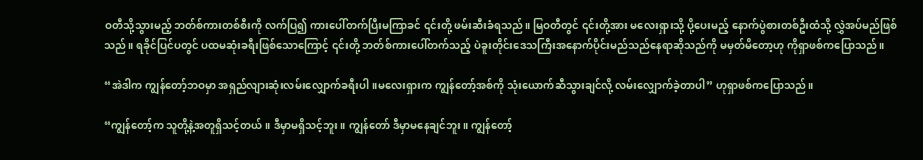ဝတီသို့သွားမည့် ဘတ်စ်ကားတစ်စီးကို လက်ပြ၍ ကားပေါ်တက်ပြီးမကြာခင် ၎င်းတို့ ဖမ်းဆီးခံရသည်။ မြဝတီတွင် ၎င်းတို့အား မလေးရှားသို့ ပို့ပေးမည့် နောက်ပွဲစားတစ်ဦးထံသို့ လွှဲအပ်မည်ဖြစ်သည်။ ရခိုင်ပြင်ပတွင် ပထမဆုံးခရီးဖြစ်သောကြောင့် ၎င်းတို့ ဘတ်စ်ကားပေါ်တက်သည့် ပဲခူးတိုင်းဒေသကြီးအနောက်ပိုင်းမည်သည်နေရာဆိုသည်ကို မမှတ်မိတော့ဟု ကိုရှာဖစ်ကပြောသည်။

“အဲဒါက ကျွန်တော့်ဘဝမှာ အရှည်လျားဆုံးလမ်းလျှောက်ခရီးပါ။မလေးရှားက ကျွန်တော့်အစ်ကို သုံးယောက်ဆီသွားချင်လို့ လမ်းလျှောက်ခဲ့တာပါ” ဟုရှာဖစ်ကပြောသည်။

“ကျွန်တော့်က သူတို့နဲ့အတူရှိသင့်တယ်။ ဒီမှာမရှိသင့်ဘူး။ ကျွန်တော် ဒီမှာမနေချင်ဘူး။ ကျွန်တော့်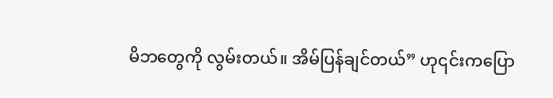မိဘတွေကို လွမ်းတယ်။ အိမ်ပြန်ချင်တယ်” ဟု၎င်းကပြော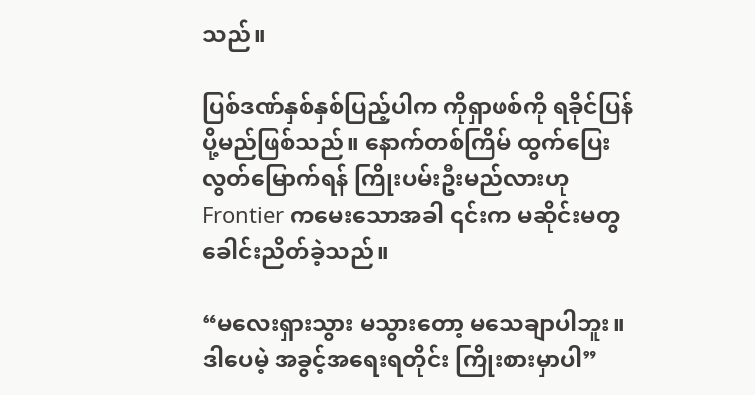သည်။

ပြစ်ဒဏ်နှစ်နှစ်ပြည့်ပါက ကိုရှာဖစ်ကို ရခိုင်ပြန်ပို့မည်ဖြစ်သည်။ နောက်တစ်ကြိမ် ထွက်ပြေးလွတ်မြောက်ရန် ကြိုးပမ်းဦးမည်လားဟု Frontier ကမေးသောအခါ ၎င်းက မဆိုင်းမတွခေါင်းညိတ်ခဲ့သည်။

“မလေးရှားသွား မသွားတော့ မသေချာပါဘူး။ ဒါပေမဲ့ အခွင့်အရေးရတိုင်း ကြိုးစားမှာပါ”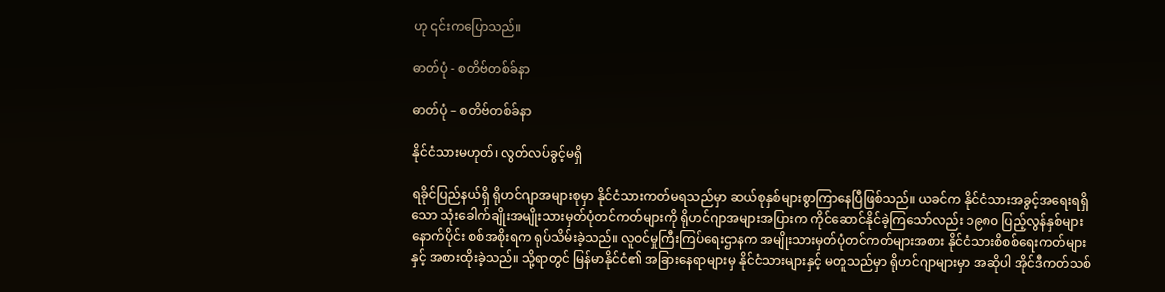ဟု ၎င်းကပြောသည်။

ဓာတ်ပုံ - စတိဗ်တစ်ခ်နာ

ဓာတ်ပုံ – စတိဗ်တစ်ခ်နာ

နိုင်ငံသားမဟုတ်၊ လွတ်လပ်ခွင့်မရှိ

ရခိုင်ပြည်နယ်ရှိ ရိုဟင်ဂျာအများစုမှာ နိုင်ငံသားကတ်မရသည်မှာ ဆယ်စုနှစ်များစွာကြာနေပြီဖြစ်သည်။ ယခင်က နိုင်ငံသားအခွင့်အရေးရရှိသော သုံးခေါက်ချိုးအမျိုးသားမှတ်ပုံတင်ကတ်များကို ရိုဟင်ဂျာအများအပြားက ကိုင်ဆောင်နိုင်ခဲ့ကြသော်လည်း ၁၉၈၀ ပြည့်လွန်နှစ်များနောက်ပိုင်း စစ်အစိုးရက ရုပ်သိမ်းခဲ့သည်။ လူဝင်မှုကြီးကြပ်ရေးဌာနက အမျိုးသားမှတ်ပုံတင်ကတ်များအစား နိုင်ငံသားစိစစ်ရေးကတ်များနှင့် အစားထိုးခဲ့သည်။ သို့ရာတွင် မြန်မာနိုင်ငံ၏ အခြားနေရာများမှ နိုင်ငံသားများနှင့် မတူသည်မှာ ရိုဟင်ဂျာများမှာ အဆိုပါ အိုင်ဒီကတ်သစ်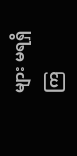များ မရရှိကြ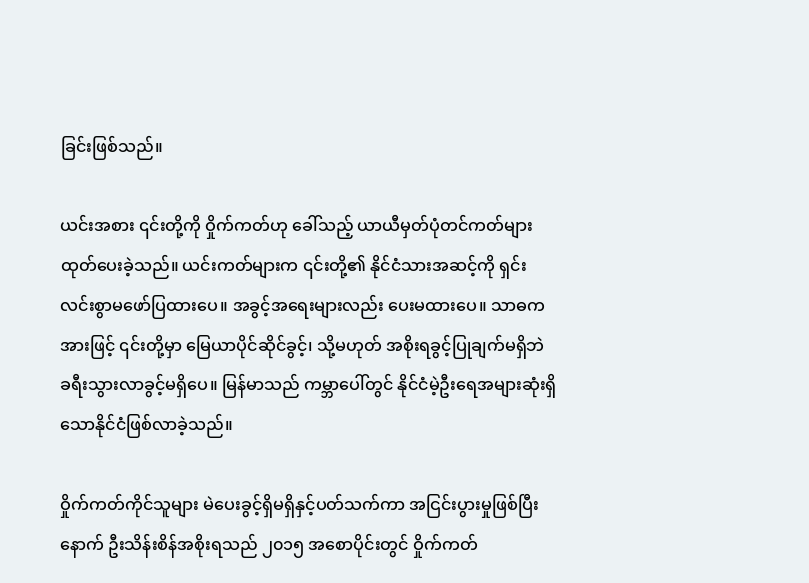ခြင်းဖြစ်သည်။

ယင်းအစား ၎င်းတို့ကို ဝှိုက်ကတ်ဟု ခေါ်သည့် ယာယီမှတ်ပုံတင်ကတ်များ ထုတ်ပေးခဲ့သည်။ ယင်းကတ်များက ၎င်းတို့၏ နိုင်ငံသားအဆင့်ကို ရှင်းလင်းစွာမဖော်ပြထားပေ။ အခွင့်အရေးများလည်း ပေးမထားပေ။ သာဓကအားဖြင့် ၎င်းတို့မှာ မြေယာပိုင်ဆိုင်ခွင့်၊ သို့မဟုတ် အစိုးရခွင့်ပြုချက်မရှိဘဲ ခရီးသွားလာခွင့်မရှိပေ။ မြန်မာသည် ကမ္ဘာပေါ်တွင် နိုင်ငံမဲ့ဦးရေအများဆုံးရှိသောနိုင်ငံဖြစ်လာခဲ့သည်။

ဝှိုက်ကတ်ကိုင်သူများ မဲပေးခွင့်ရှိမရှိနှင့်ပတ်သက်ကာ အငြင်းပွားမှုဖြစ်ပြီးနောက် ဦးသိန်းစိန်အစိုးရသည် ၂၀၁၅ အစောပိုင်းတွင် ဝှိုက်ကတ်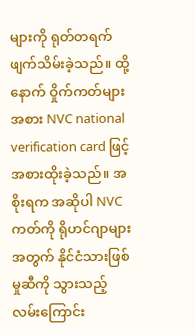များကို ရုတ်တရက်ဖျက်သိမ်းခဲ့သည်။ ထို့နောက် ဝှိုက်ကတ်များအစား NVC national verification card ဖြင့် အစားထိုးခဲ့သည်။ အစိုးရက အဆိုပါ NVC ကတ်ကို ရိုဟင်ဂျာများအတွက် နိုင်ငံသားဖြစ်မှုဆီကို သွားသည့်လမ်းကြောင်း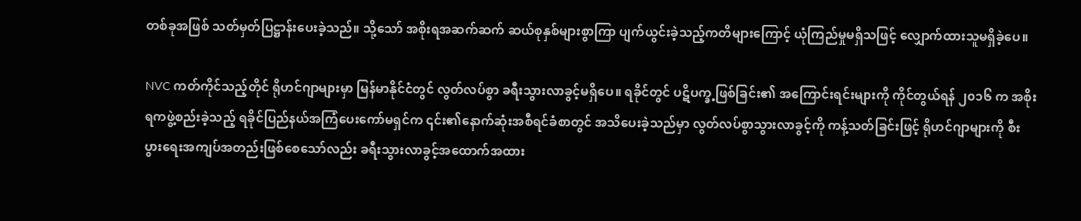တစ်ခုအဖြစ် သတ်မှတ်ပြဋ္ဌာန်းပေးခဲ့သည်။ သို့သော် အစိုးရအဆက်ဆက် ဆယ်စုနှစ်များစွာကြာ ပျက်ယွင်းခဲ့သည့်ကတိများကြောင့် ယုံကြည်မှုမရှိသဖြင့် လျှောက်ထားသူမရှိခဲ့ပေ။

NVC ကတ်ကိုင်သည့်တိုင် ရိုဟင်ဂျာများမှာ မြန်မာနိုင်ငံတွင် လွတ်လပ်စွာ ခရီးသွားလာခွင့်မရှိပေ။ ရခိုင်တွင် ပဋိပက္ခ့ဖြစ်ခြင်း၏ အကြောင်းရင်းများကို ကိုင်တွယ်ရန် ၂၀၁၆ က အစိုးရကဖွဲ့စည်းခဲ့သည့် ရခိုင်ပြည်နယ်အကြံပေးကော်မရှင်က ၎င်း၏နောက်ဆုံးအစီရင်ခံစာတွင် အသိပေးခဲ့သည်မှာ လွတ်လပ်စွာသွားလာခွင့်ကို ကန့်သတ်ခြင်းဖြင့် ရိုဟင်ဂျာများကို စီးပွားရေးအကျပ်အတည်းဖြစ်စေသော်လည်း ခရီးသွားလာခွင့်အထောက်အထား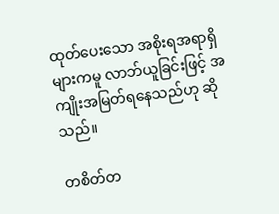ထုတ်ပေးသော အစိုးရအရာရှိများကမူ လာဘ်ယူခြင်းဖြင့် အကျိုးအမြတ်ရနေသည်ဟု ဆိုသည်။

တစိတ်တ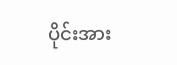ပိုင်းအား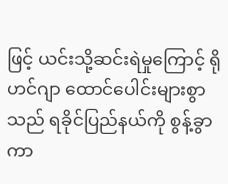ဖြင့် ယင်းသို့ဆင်းရဲမှုကြောင့် ရိုဟင်ဂျာ ထောင်ပေါင်းများစွာသည် ရခိုင်ပြည်နယ်ကို စွန့်ခွာကာ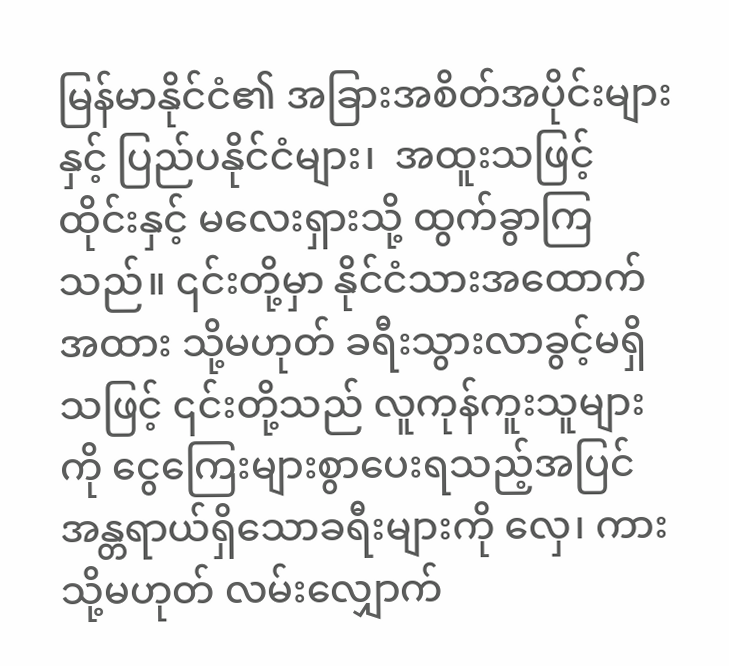မြန်မာနိုင်ငံ၏ အခြားအစိတ်အပိုင်းများနှင့် ပြည်ပနိုင်ငံများ၊  အထူးသဖြင့် ထိုင်းနှင့် မလေးရှားသို့ ထွက်ခွာကြသည်။ ၎င်းတို့မှာ နိုင်ငံသားအထောက်အထား သို့မဟုတ် ခရီးသွားလာခွင့်မရှိသဖြင့် ၎င်းတို့သည် လူကုန်ကူးသူများကို ငွေကြေးများစွာပေးရသည့်အပြင် အန္တရာယ်ရှိသောခရီးများကို လှေ၊ ကား သို့မဟုတ် လမ်းလျှောက်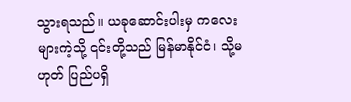သွားရသည်။ ယခုဆောင်းပါးမှ ကလေးများကဲ့သို့ ၎င်းတို့သည် မြန်မာနိုင်ငံ၊ သို့မဟုတ် ပြည်ပရှိ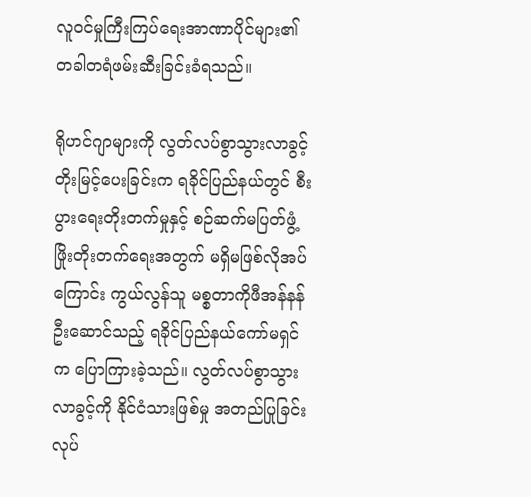လူဝင်မှုကြီးကြပ်ရေးအာဏာပိုင်များ၏ တခါတရံဖမ်းဆီးခြင်းခံရသည်။

ရိုဟင်ဂျာများကို လွတ်လပ်စွာသွားလာခွင့်တိုးမြင့်ပေးခြင်းက ရခိုင်ပြည်နယ်တွင် စီးပွားရေးတိုးတက်မှုနှင့် စဉ်ဆက်မပြတ်ဖွံ့ဖြိုးတိုးတက်ရေးအတွက် မရှိမဖြစ်လိုအပ်ကြောင်း ကွယ်လွန်သူ မစ္စတာကိုဖီအန်နန် ဦးဆောင်သည့် ရခိုင်ပြည်နယ်ကော်မရှင်က ပြောကြားခဲ့သည်။ လွတ်လပ်စွာသွားလာခွင့်ကို နိုင်ငံသားဖြစ်မှု အတည်ပြုခြင်းလုပ်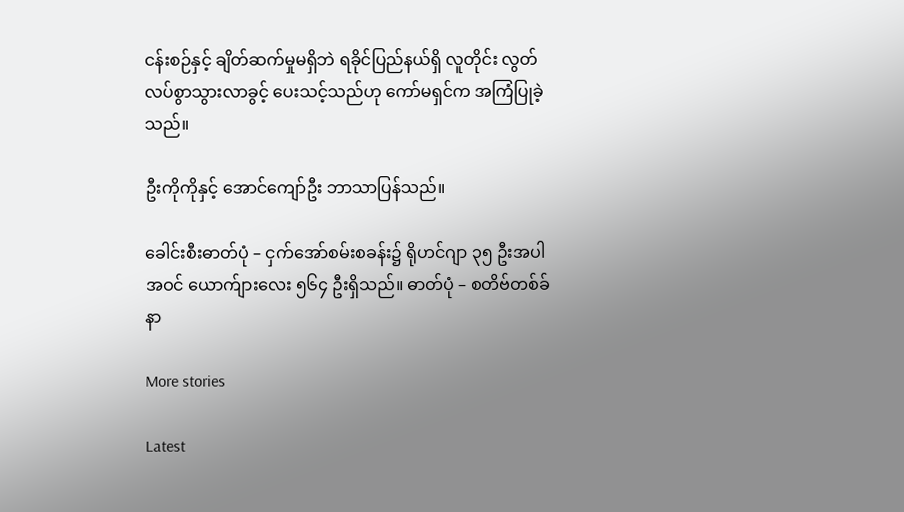ငန်းစဉ်နှင့် ချိတ်ဆက်မှုမရှိဘဲ ရခိုင်ပြည်နယ်ရှိ လူတိုင်း လွတ်လပ်စွာသွားလာခွင့် ပေးသင့်သည်ဟု ကော်မရှင်က အကြံပြုခဲ့သည်။

ဦးကိုကိုနှင့် အောင်ကျော်ဦး ဘာသာပြန်သည်။

ခေါင်းစီးဓာတ်ပုံ – ငှက်အော်စမ်းစခန်း၌ ရိုဟင်ဂျာ ၃၅ ဦးအပါအဝင် ‌ယောက်ျားလေး ၅၆၄ ဦးရှိသည်။ ဓာတ်ပုံ – စတိဗ်တစ်ခ်နာ

More stories

Latest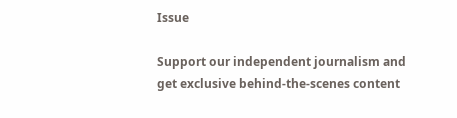Issue

Support our independent journalism and get exclusive behind-the-scenes content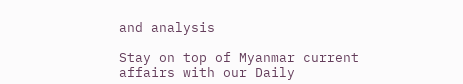and analysis

Stay on top of Myanmar current affairs with our Daily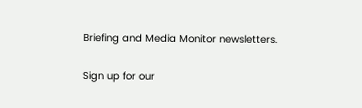Briefing and Media Monitor newsletters.

Sign up for our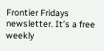Frontier Fridays newsletter. It’s a free weekly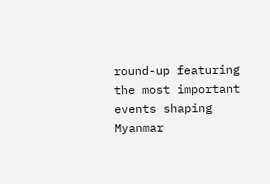round-up featuring the most important events shaping Myanmar